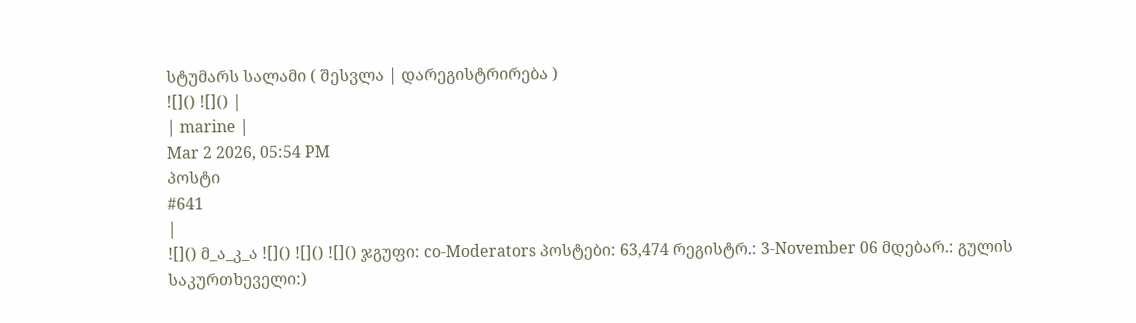სტუმარს სალამი ( შესვლა | დარეგისტრირება )
![]() ![]() |
| marine |
Mar 2 2026, 05:54 PM
პოსტი
#641
|
![]() მ_ა_კ_ა ![]() ![]() ![]() ჯგუფი: co-Moderators პოსტები: 63,474 რეგისტრ.: 3-November 06 მდებარ.: გულის საკურთხეველი:)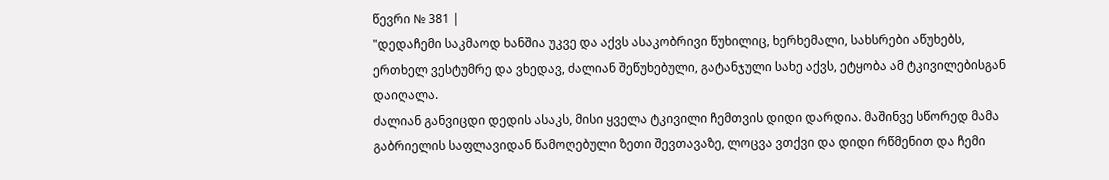წევრი № 381 |
"დედაჩემი საკმაოდ ხანშია უკვე და აქვს ასაკობრივი წუხილიც, ხერხემალი, სახსრები აწუხებს, ერთხელ ვესტუმრე და ვხედავ, ძალიან შეწუხებული, გატანჯული სახე აქვს, ეტყობა ამ ტკივილებისგან დაიღალა.
ძალიან განვიცდი დედის ასაკს, მისი ყველა ტკივილი ჩემთვის დიდი დარდია. მაშინვე სწორედ მამა გაბრიელის საფლავიდან წამოღებული ზეთი შევთავაზე, ლოცვა ვთქვი და დიდი რწმენით და ჩემი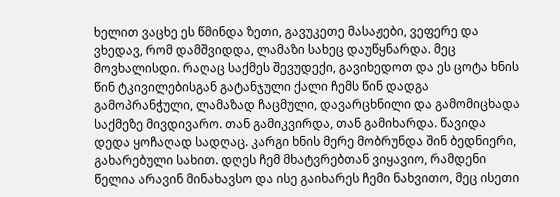ხელით ვაცხე ეს წმინდა ზეთი, გავუკეთე მასაჟები, ვეფერე და ვხედავ, რომ დამშვიდდა, ლამაზი სახეც დაუწყნარდა. მეც მოვხალისდი. რაღაც საქმეს შევუდექი, გავიხედოთ და ეს ცოტა ხნის წინ ტკივილებისგან გატანჯული ქალი ჩემს წინ დადგა გამოპრანჭული, ლამაზად ჩაცმული, დავარცხნილი და გამომიცხადა საქმეზე მივდივარო. თან გამიკვირდა, თან გამიხარდა. წავიდა დედა ყოჩაღად სადღაც. კარგი ხნის მერე მობრუნდა შინ ბედნიერი, გახარებული სახით. დღეს ჩემ მხატვრებთან ვიყავიო, რამდენი წელია არავინ მინახავსო და ისე გაიხარეს ჩემი ნახვითო, მეც ისეთი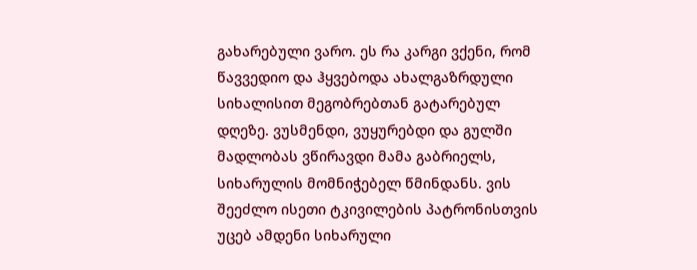გახარებული ვარო. ეს რა კარგი ვქენი, რომ წავვედიო და ჰყვებოდა ახალგაზრდული სიხალისით მეგობრებთან გატარებულ დღეზე. ვუსმენდი, ვუყურებდი და გულში მადლობას ვწირავდი მამა გაბრიელს, სიხარულის მომნიჭებელ წმინდანს. ვის შეეძლო ისეთი ტკივილების პატრონისთვის უცებ ამდენი სიხარული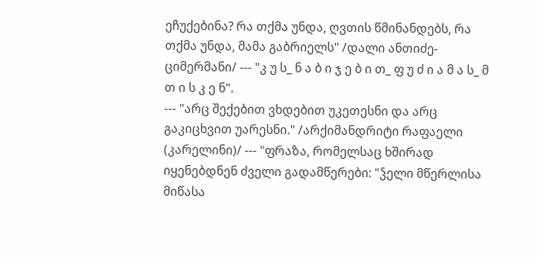ეჩუქებინა? რა თქმა უნდა, ღვთის წმინანდებს, რა თქმა უნდა, მამა გაბრიელს" /დალი ანთიძე-ციმერმანი/ --- "კ უ ს_ ნ ა ბ ი ჯ ე ბ ი თ_ ფ უ ძ ი ა მ ა ს_ მ თ ი ს კ ე ნ".
--- "არც შექებით ვხდებით უკეთესნი და არც გაკიცხვით უარესნი." /არქიმანდრიტი რაფაელი (კარელინი)/ --- "ფრაზა, რომელსაც ხშირად იყენებდნენ ძველი გადამწერები: "ჴელი მწერლისა მიწასა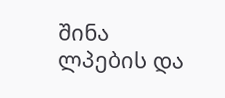შინა ლპების და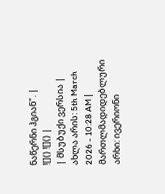ნაწერნი ჰგიან". |
![]() ![]() |
| მსუბუქი ვერსია | ახლა არის: 5th March 2026 - 10:28 AM |
მართლმადიდებლური არხი: ივერიონი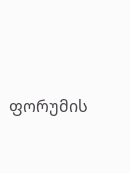ფორუმის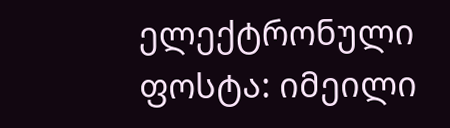ელექტრონული ფოსტა: იმეილი